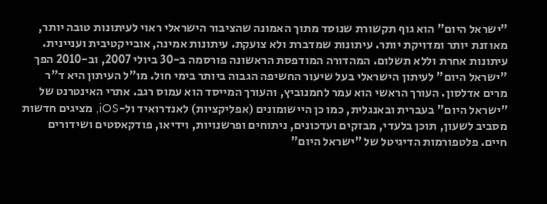"ישראל היום" הוא גוף תקשורת שנוסד מתוך האמונה שהציבור הישראלי ראוי לעיתונות טובה יותר, מאוזנת יותר ומדויקת יותר. עיתונות שמדברת ולא צועקת. עיתונות אמינה, אובייקטיבית ועניינית. עיתונות אחרת וללא תשלום. המהדורה המודפסת הראשונה פורסמה ב-30 ביולי 2007, וב-2010 הפך "ישראל היום" לעיתון הישראלי בעל שיעור החשיפה הגבוה ביותר בימי חול. מו"ל העיתון היא ד"ר מרים אדלסון. העורך הראשי הוא עמר לחמנוביץ, והעורך המייסד הוא עמוס רגב. אתרי האינטרנט של "ישראל היום" בעברית ובאנגלית, כמו כן היישומונים (אפליקציות) לאנדרואיד ול-iOS, מציגים חדשות מסביב לשעון, תוכן בלעדי, מבזקים ועדכונים, ניתוחים ופרשנויות, וידיאו, פודקאסטים ושידורים חיים. פלטפורמות הדיגיטל של "ישראל היום"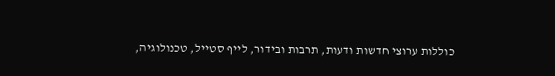כוללות ערוצי חדשות ודעות, תרבות ובידור, לייף סטייל, טכנולוגיה,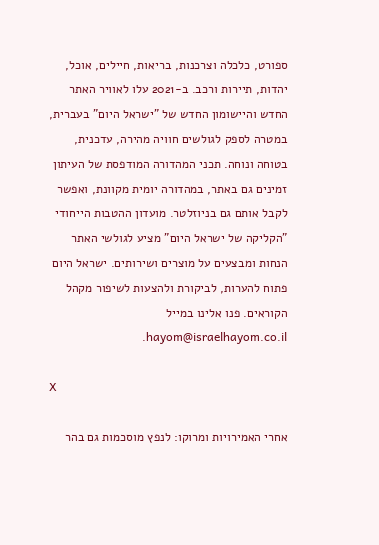ספורט, כלכלה וצרכנות, בריאות, חיילים, אוכל, יהדות, תיירות ורכב. ב-2021 עלו לאוויר האתר החדש והיישומון החדש של "ישראל היום" בעברית, במטרה לספק לגולשים חוויה מהירה, עדכנית, בטוחה ונוחה. תכני המהדורה המודפסת של העיתון זמינים גם באתר, במהדורה יומית מקוונת, ואפשר לקבל אותם גם בניוזלטר. מועדון ההטבות הייחודי "הקליקה של ישראל היום" מציע לגולשי האתר הנחות ומבצעים על מוצרים ושירותים. ישראל היום פתוח להערות, לביקורת ולהצעות לשיפור מקהל הקוראים. פנו אלינו במייל hayom@israelhayom.co.il.

X

אחרי האמירויות ומרוקו: לנפץ מוסכמות גם בהר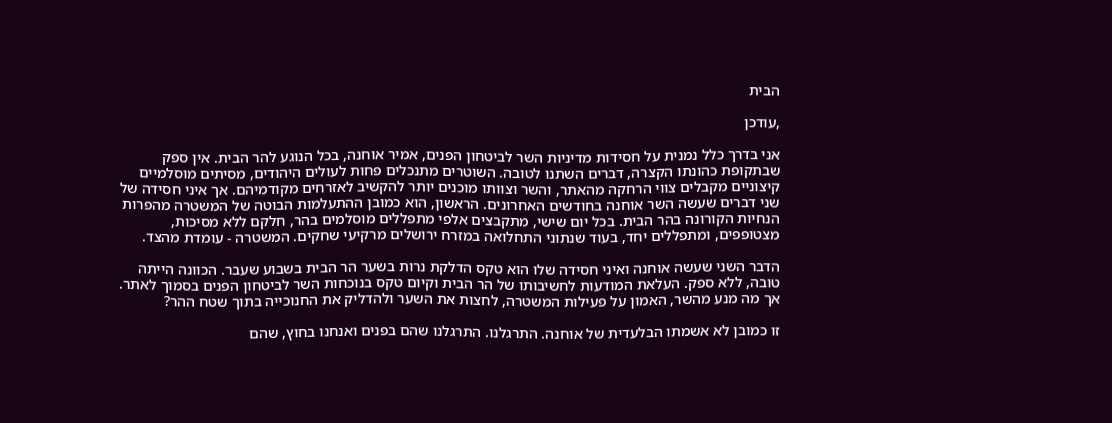הבית

,עודכן

אני בדרך כלל נמנית על חסידות מדיניות השר לביטחון הפנים, אמיר אוחנה, בכל הנוגע להר הבית. אין ספק שבתקופת כהונתו הקצרה, דברים השתנו לטובה. השוטרים מתנכלים פחות לעולים היהודים, מסיתים מוסלמיים קיצוניים מקבלים צווי הרחקה מהאתר, והשר וצוותו מוכנים יותר להקשיב לאזרחים מקודמיהם. אך איני חסידה של שני דברים שעשה השר אוחנה בחודשים האחרונים. הראשון, הוא כמובן ההתעלמות הבוטה של המשטרה מהפרות הנחיות הקורונה בהר הבית. בכל יום שישי, מתקבצים אלפי מתפללים מוסלמים בהר, חלקם ללא מסיכות, מצטופפים, ומתפללים יחד, בעוד שנתוני התחלואה במזרח ירושלים מרקיעי שחקים. המשטרה - עומדת מהצד.

הדבר השני שעשה אוחנה ואיני חסידה שלו הוא טקס הדלקת נרות בשער הר הבית בשבוע שעבר. הכוונה הייתה טובה, ללא ספק. העלאת המודעות לחשיבותו של הר הבית וקיום טקס בנוכחות השר לביטחון הפנים בסמוך לאתר. אך מה מנע מהשר, האמון על פעילות המשטרה, לחצות את השער ולהדליק את החנוכייה בתוך שטח ההר?

זו כמובן לא אשמתו הבלעדית של אוחנה. התרגלנו. התרגלנו שהם בפנים ואנחנו בחוץ, שהם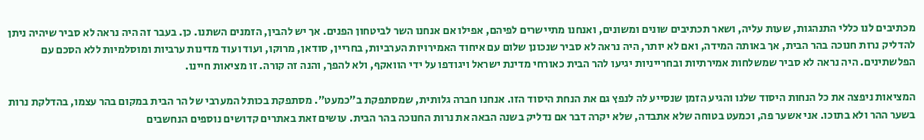מכתיבים לנו כללי התנהגות, שעות עליה, ושאר תכתיבים שונים ומשונים, ואנחנו מתיישרים לפיהם, אפילו אם אנחנו השר לביטחון הפנים. אך יש להבין, הזמנים השתנו. כן. בעבר זה היה נראה לא סביר שיהיה ניתן להדליק נרות חנוכה בהר הבית, אך באותה המידה, ואם לא יותר, היה נראה לא סביר שנכונן שלום עם איחוד האמירויות הערביות, בחריין, סודאן, מרוקו, ועוד ועוד מדינות ערביות ומוסלמיות ללא הסכם עם הפלשתינים. היה נראה לא סביר שמשלחות אמירתיות ובחרייניות יגיעו להר הבית כאורחי מדינת ישראל ויגודפו על ידי הוואקף, ולא להפך, והנה זה קורה. זו מציאות חיינו.

המציאות ניפצה את כל הנחות היסוד שלנו והגיע הזמן שנסייע לה לנפץ גם את הנחת היסוד הזו. אנחנו חברה גלותית, שמסתפקת ב"כמעט". מסתפקת בכותל המערבי של הר הבית במקום בהר עצמו, בהדלקת נרות בשער ההר ולא בתוכו. אני אשער פה, וכמעט בטוחה שלא אתבדה, שלא יקרה דבר אם נדליק בשנה הבאה את נרות החנוכה בהר הבית. עושים זאת באתרים קדושים נוספים הנחשבים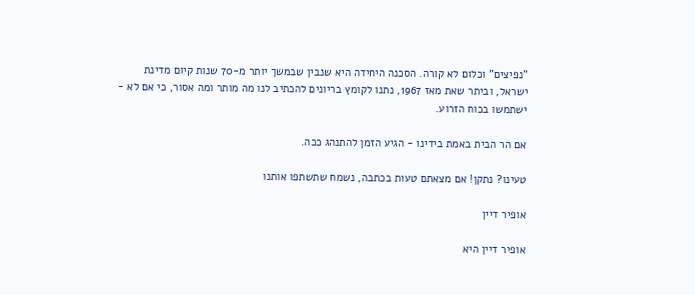"נפיצים" וכלום לא קורה. הסכנה היחידה היא שנבין שבמשך יותר מ-70 שנות קיום מדינת ישראל, וביתר שאת מאז 1967, נתנו לקומץ בריונים להכתיב לנו מה מותר ומה אסור, כי אם לא - ישתמשו בכוח הזרוע.

אם הר הבית באמת בידינו - הגיע הזמן להתנהג ככה.

טעינו? נתקן! אם מצאתם טעות בכתבה, נשמח שתשתפו אותנו

אופיר דיין

אופיר דיין היא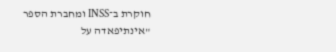חוקרת ב־INSS ומחברת הספר "אינתיפאדה על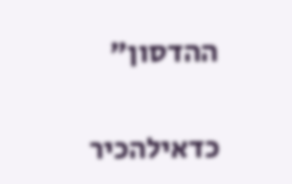ההדסון"

כדאילהכיר